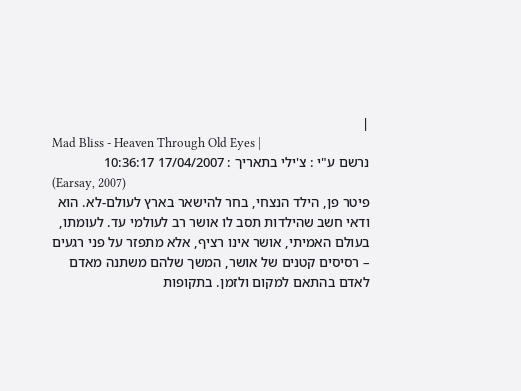|
Mad Bliss - Heaven Through Old Eyes |
נרשם ע"י : צ'ילי בתאריך : 17/04/2007 10:36:17
(Earsay, 2007)
פיטר פן, הילד הנצחי, בחר להישאר בארץ לעולם-לא. הוא ודאי חשב שהילדות תסב לו אושר רב לעולמי עד. לעומתו, בעולם האמיתי, אושר אינו רציף, אלא מתפזר על פני רגעים – רסיסים קטנים של אושר, המשך שלהם משתנה מאדם לאדם בהתאם למקום ולזמן. בתקופות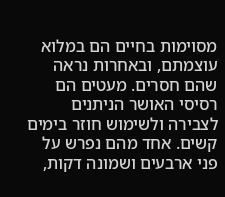מסוימות בחיים הם במלוא עוצמתם, ובאחרות נראה שהם חסרים. מעטים הם רסיסי האושר הניתנים לצבירה ולשימוש חוזר בימים קשים. אחד מהם נפרש על פני ארבעים ושמונה דקות,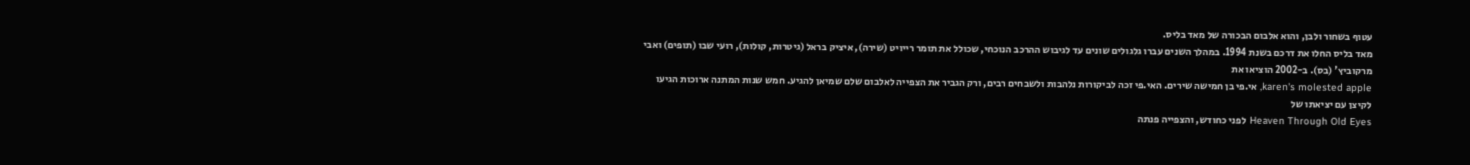עטוף בשחור ולבן, והוא אלבום הבכורה של מאד בליס.
מאד בליס החלו את דרכם בשנת 1994. במהלך השנים עברו גלגולים שונים עד לגיבוש ההרכב הנוכחי, שכולל את תומר רייויט (שירה), איציק בראל (גיטרות, קולות), רועי שבו (תופים) ואבי מרקוביץ' (בס). ב-2002 הוציאו את
karen's molested apple, אי.פי בן חמישה שירים. האי.פי זכה לביקורות נלהבות ולשבחים רבים, ורק הגביר את הצפייה לאלבום שלם שמיאן להגיע. חמש שנות המתנה ארוכות הגיעו לקיצן עם יציאתו של
Heaven Through Old Eyes לפני כחודש, והצפייה פנתה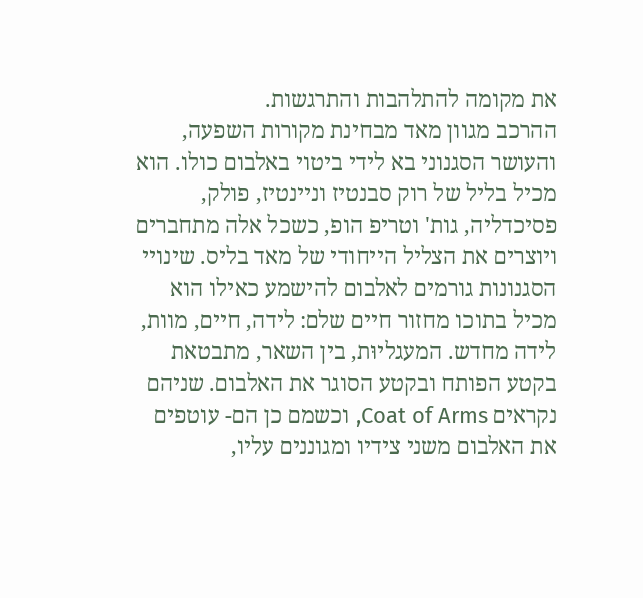את מקומה להתלהבות והתרגשות.
ההרכב מגוון מאד מבחינת מקורות השפעה, והעושר הסגנוני בא לידי ביטוי באלבום כולו. הוא מכיל בליל של רוק סבנטיז וניינטיז, פולק, פסיכדליה, גות' וטריפ הופ, כשכל אלה מתחברים ויוצרים את הצליל הייחודי של מאד בליס. שינויי הסגנונות גורמים לאלבום להישמע כאילו הוא מכיל בתוכו מחזור חיים שלם: לידה, חיים, מוות, לידה מחדש. המעגליוּת, בין השאר, מתבטאת בקטע הפותח ובקטע הסוגר את האלבום. שניהם נקראים Coat of Arms, וכשמם כן הם- עוטפים את האלבום משני צידיו ומגוננים עליו,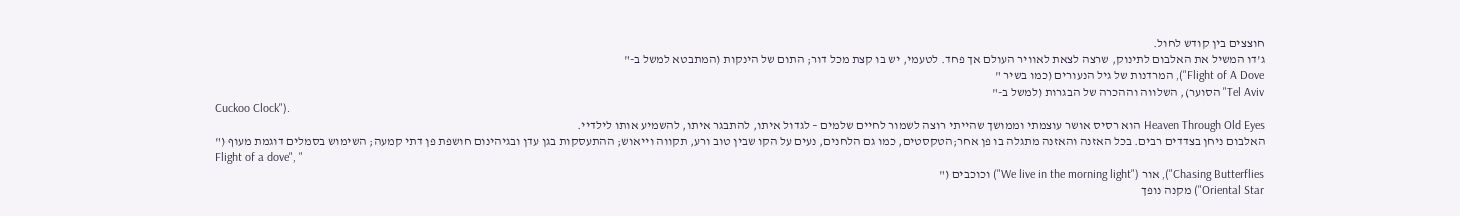חוצצים בין קודש לחול.
ג'דו המשיל את האלבום לתינוק, שרצה לצאת לאוויר העולם אך פחד. לטעמי, יש בו קצת מכל דור; התום של הינקות (המתבטא למשל ב-"
Flight of A Dove"), המרדנות של גיל הנעורים (כמו בשיר "
Tel Aviv" הסוער), השלווה וההכרה של הבגרות (למשל ב-"
Cuckoo Clock").
Heaven Through Old Eyes הוא רסיס אושר עוצמתי וממושך שהייתי רוצה לשמור לחיים שלמים – לגדול איתו, להתבגר איתו, להשמיע אותו לילדיי.
האלבום ניחן בצדדים רבים. בכל האזנה והאזנה מתגלה בו פן אחר;הטקסטים, כמו גם הלחנים, נעים על הקו שבין טוב ורע, תקווה וייאוש; ההתעסקות בגן עדן ובגיהינום חושפת פן דתי קמעה; השימוש בסמלים דוגמת מעוף ("
Flight of a dove", "
Chasing Butterflies"), אור ("We live in the morning light") וכוכבים ("
Oriental Star") מקנה נופך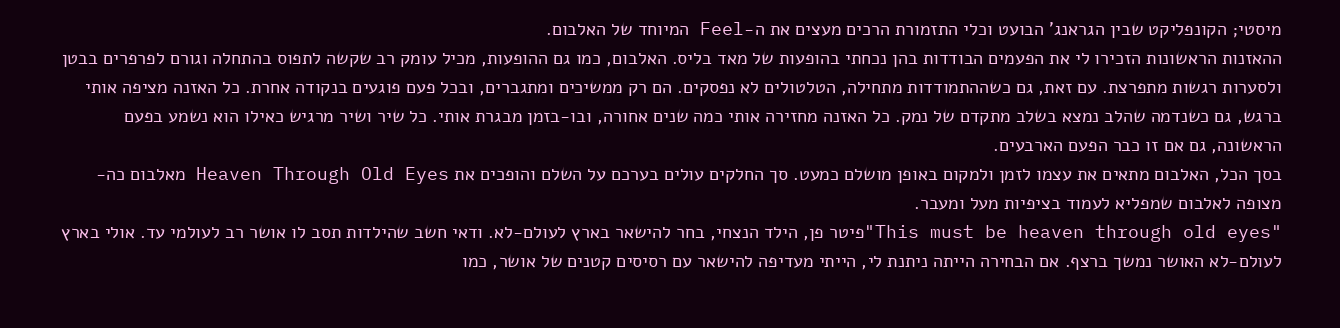מיסטי; הקונפליקט שבין הגראנג' הבועט וכלי התזמורת הרכים מעצים את ה-Feel המיוחד של האלבום.
ההאזנות הראשונות הזכירו לי את הפעמים הבודדות בהן נכחתי בהופעות של מאד בליס. האלבום, כמו גם ההופעות, מכיל עומק רב שקשה לתפוס בהתחלה וגורם לפרפרים בבטן ולסערות רגשות מתפרצת. עם זאת, גם כשההתמודדות מתחילה, הטלטולים לא נפסקים. הם רק ממשיכים ומתגברים, ובכל פעם פוגעים בנקודה אחרת. כל האזנה מציפה אותי ברגש, גם כשנדמה שהלב נמצא בשלב מתקדם של נמק. כל האזנה מחזירה אותי כמה שנים אחורה, ובו-בזמן מבגרת אותי. כל שיר ושיר מרגיש כאילו הוא נשמע בפעם הראשונה, גם אם זו כבר הפעם הארבעים.
בסך הכל, האלבום מתאים את עצמו לזמן ולמקום באופן מושלם כמעט. סך החלקים עולים בערכם על השלם והופכים את Heaven Through Old Eyes מאלבום כה-מצופה לאלבום שמפליא לעמוד בציפיות מעל ומעבר.
"This must be heaven through old eyes"פיטר פן, הילד הנצחי, בחר להישאר בארץ לעולם-לא. ודאי חשב שהילדות תסב לו אושר רב לעולמי עד. אולי בארץ לעולם-לא האושר נמשך ברצף. אם הבחירה הייתה ניתנת לי, הייתי מעדיפה להישאר עם רסיסים קטנים של אושר, כמו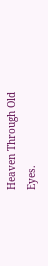Heaven Through Old Eyes.